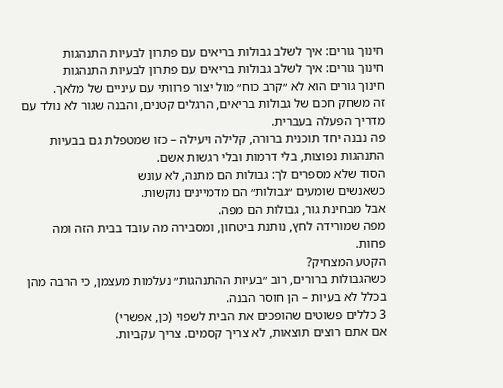חינוך גורים: איך לשלב גבולות בריאים עם פתרון לבעיות התנהגות
חינוך גורים: איך לשלב גבולות בריאים עם פתרון לבעיות התנהגות
חינוך גורים הוא לא ״קרב כוח״ מול יצור פרוותי עם עיניים של מלאך.
זה משחק חכם של גבולות בריאים, הרגלים קטנים, והבנה שגור לא נולד עם מדריך הפעלה בעברית.
פה נבנה יחד תוכנית ברורה, קלילה ויעילה – כזו שמטפלת גם בבעיות התנהגות נפוצות, בלי דרמות ובלי רגשות אשם.
הסוד שלא מספרים לך: גבולות הם מתנה, לא עונש
כשאנשים שומעים ״גבולות״ הם מדמיינים נוקשות.
אבל מבחינת גור, גבולות הם מפה.
מפה שמורידה לחץ, נותנת ביטחון, ומסבירה מה עובד בבית הזה ומה פחות.
הקטע המצחיק?
כשהגבולות ברורים, רוב ״בעיות ההתנהגות״ נעלמות מעצמן, כי הרבה מהן בכלל לא בעיות – הן חוסר הבנה.
3 כללים פשוטים שהופכים את הבית לשפוי (כן, אפשרי)
אם אתם רוצים תוצאות, לא צריך קסמים. צריך עקביות.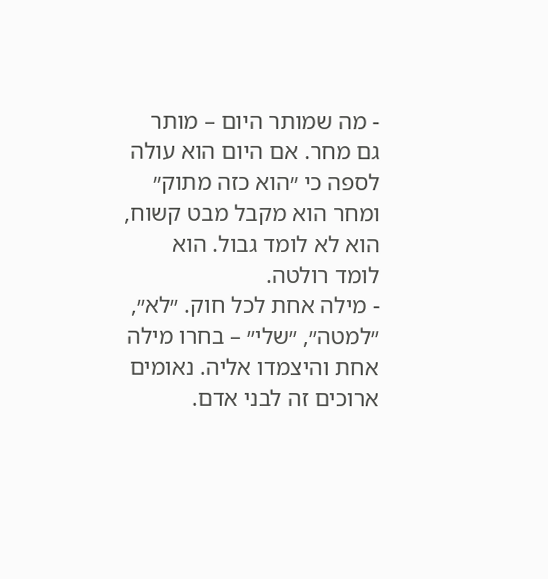- מה שמותר היום – מותר גם מחר. אם היום הוא עולה לספה כי ״הוא כזה מתוק״ ומחר הוא מקבל מבט קשוח, הוא לא לומד גבול. הוא לומד רולטה.
- מילה אחת לכל חוק. ״לא״, ״למטה״, ״שלי״ – בחרו מילה אחת והיצמדו אליה. נאומים ארוכים זה לבני אדם.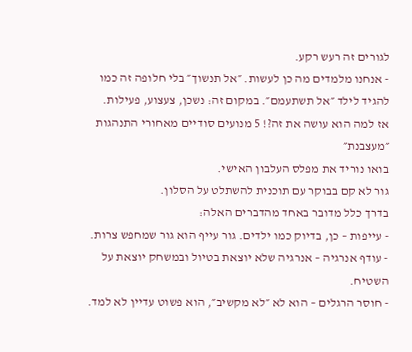לגורים זה רעש רקע.
- אנחנו מלמדים מה כן לעשות. ״אל תנשוך״ בלי חלופה זה כמו להגיד לילד ״אל תשתעמם״. במקום זה: נשכן, צעצוע, פעילות.
אז למה הוא עושה את זה?! 5 מנועים סודיים מאחורי התנהגות ״מעצבנת״
בואו נוריד את מפלס העלבון האישי.
גור לא קם בבוקר עם תוכנית להשתלט על הסלון.
בדרך כלל מדובר באחד מהדברים האלה:
- עייפות – כן, בדיוק כמו ילדים. גור עייף הוא גור שמחפש צרות.
- עודף אנרגיה – אנרגיה שלא יוצאת בטיול ובמשחק יוצאת על השטיח.
- חוסר הרגלים – הוא לא ״לא מקשיב״, הוא פשוט עדיין לא למד.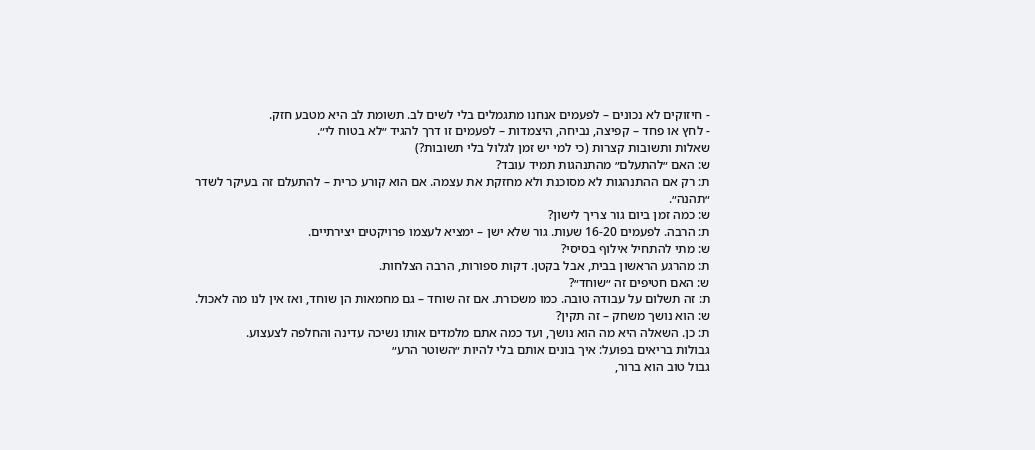- חיזוקים לא נכונים – לפעמים אנחנו מתגמלים בלי לשים לב. תשומת לב היא מטבע חזק.
- לחץ או פחד – קפיצה, נביחה, היצמדות – לפעמים זו דרך להגיד ״לא בטוח לי״.
שאלות ותשובות קצרות (כי למי יש זמן לגלול בלי תשובות?)
ש: האם ״להתעלם״ מהתנהגות תמיד עובד?
ת: רק אם ההתנהגות לא מסוכנת ולא מחזקת את עצמה. אם הוא קורע כרית – להתעלם זה בעיקר לשדר ״תהנה״.
ש: כמה זמן ביום גור צריך לישון?
ת: הרבה. לפעמים 16-20 שעות. גור שלא ישן – ימציא לעצמו פרויקטים יצירתיים.
ש: מתי להתחיל אילוף בסיסי?
ת: מהרגע הראשון בבית, אבל בקטן. דקות ספורות, הרבה הצלחות.
ש: האם חטיפים זה ״שוחד״?
ת: זה תשלום על עבודה טובה. כמו משכורת. אם זה שוחד – גם מחמאות הן שוחד, ואז אין לנו מה לאכול.
ש: הוא נושך משחק – זה תקין?
ת: כן. השאלה היא מה הוא נושך, ועד כמה אתם מלמדים אותו נשיכה עדינה והחלפה לצעצוע.
גבולות בריאים בפועל: איך בונים אותם בלי להיות ״השוטר הרע״
גבול טוב הוא ברור,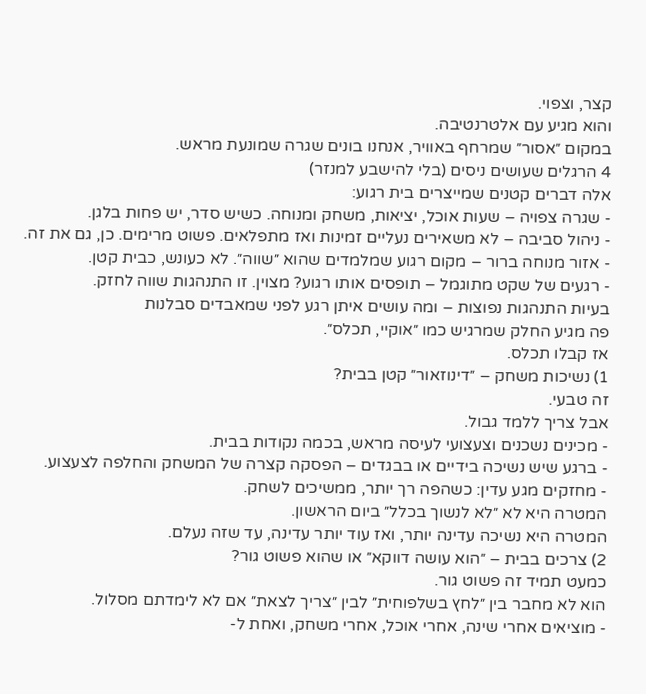קצר, וצפוי.
והוא מגיע עם אלטרנטיבה.
במקום ״אסור״ שמרחף באוויר, אנחנו בונים שגרה שמונעת מראש.
4 הרגלים שעושים ניסים (בלי להישבע למנזר)
אלה דברים קטנים שמייצרים בית רגוע:
- שגרה צפויה – שעות אוכל, יציאות, משחק ומנוחה. כשיש סדר, יש פחות בלגן.
- ניהול סביבה – לא משאירים נעליים זמינות ואז מתפלאים. פשוט מרימים. כן, גם את זה.
- אזור מנוחה ברור – מקום רגוע שמלמדים שהוא ״שווה״. לא כעונש, כבית קטן.
- רגעים של שקט מתוגמל – תופסים אותו רגוע? מצוין. זו התנהגות שווה לחזק.
בעיות התנהגות נפוצות – ומה עושים איתן רגע לפני שמאבדים סבלנות
פה מגיע החלק שמרגיש כמו ״אוקיי, תכלס״.
אז קבלו תכלס.
1) נשיכות משחק – ״דינוזאור״ קטן בבית?
זה טבעי.
אבל צריך ללמד גבול.
- מכינים נשכנים וצעצועי לעיסה מראש, בכמה נקודות בבית.
- ברגע שיש נשיכה בידיים או בבגדים – הפסקה קצרה של המשחק והחלפה לצעצוע.
- מחזקים מגע עדין: כשהפה רך יותר, ממשיכים לשחק.
המטרה היא לא ״לא לנשוך בכלל״ ביום הראשון.
המטרה היא נשיכה עדינה יותר, ואז עוד יותר עדינה, עד שזה נעלם.
2) צרכים בבית – ״הוא עושה דווקא״ או שהוא פשוט גור?
כמעט תמיד זה פשוט גור.
הוא לא מחבר בין ״לחץ בשלפוחית״ לבין ״צריך לצאת״ אם לא לימדתם מסלול.
- מוציאים אחרי שינה, אחרי אוכל, אחרי משחק, ואחת ל-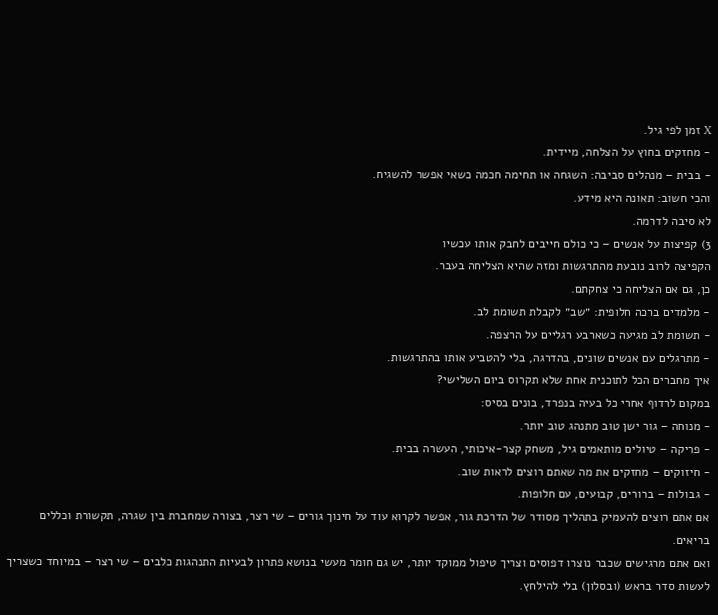X זמן לפי גיל.
- מחזקים בחוץ על הצלחה, מיידית.
- בבית – מנהלים סביבה: השגחה או תחימה חכמה כשאי אפשר להשגיח.
והכי חשוב: תאונה היא מידע.
לא סיבה לדרמה.
3) קפיצות על אנשים – כי כולם חייבים לחבק אותו עכשיו
הקפיצה לרוב נובעת מהתרגשות ומזה שהיא הצליחה בעבר.
כן, גם אם הצליחה כי צחקתם.
- מלמדים ברכה חלופית: ״שב״ לקבלת תשומת לב.
- תשומת לב מגיעה כשארבע רגליים על הרצפה.
- מתרגלים עם אנשים שונים, בהדרגה, בלי להטביע אותו בהתרגשות.
איך מחברים הכל לתוכנית אחת שלא תקרוס ביום השלישי?
במקום לרדוף אחרי כל בעיה בנפרד, בונים בסיס:
- מנוחה – גור ישן טוב מתנהג טוב יותר.
- פריקה – טיולים מותאמים גיל, משחק קצר-איכותי, העשרה בבית.
- חיזוקים – מחזקים את מה שאתם רוצים לראות שוב.
- גבולות – ברורים, קבועים, עם חלופות.
אם אתם רוצים להעמיק בתהליך מסודר של הדרכת גור, אפשר לקרוא עוד על חינוך גורים – שי רצר, בצורה שמחברת בין שגרה, תקשורת וכללים בריאים.
ואם אתם מרגישים שכבר נוצרו דפוסים וצריך טיפול ממוקד יותר, יש גם חומר מעשי בנושא פתרון לבעיות התנהגות כלבים – שי רצר – במיוחד כשצריך לעשות סדר בראש (ובסלון) בלי להילחץ.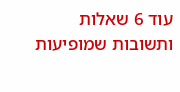עוד 6 שאלות ותשובות שמופיעות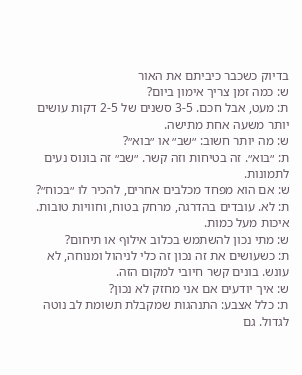בדיוק כשכבר כיביתם את האור
ש: כמה זמן צריך אימון ביום?
ת: מעט, אבל חכם. 3-5 סשנים של 2-5 דקות עושים יותר משעה אחת מתישה.
ש: מה יותר חשוב: ״שב״ או ״בוא״?
ת: ״בוא״. זה בטיחות וזה קשר. ״שב״ זה בונוס נעים לתמונות.
ש: אם הוא מפחד מכלבים אחרים, להכיר לו ״בכוח״?
ת: לא. עובדים בהדרגה, מרחק בטוח, וחוויות טובות. איכות מעל כמות.
ש: מתי נכון להשתמש בכלוב אילוף או תיחום?
ת: כשעושים את זה נכון זה כלי לניהול ומנוחה, לא עונש. בונים קשר חיובי למקום הזה.
ש: איך יודעים אם אני מחזק לא נכון?
ת: כלל אצבע: התנהגות שמקבלת תשומת לב נוטה לגדול. גם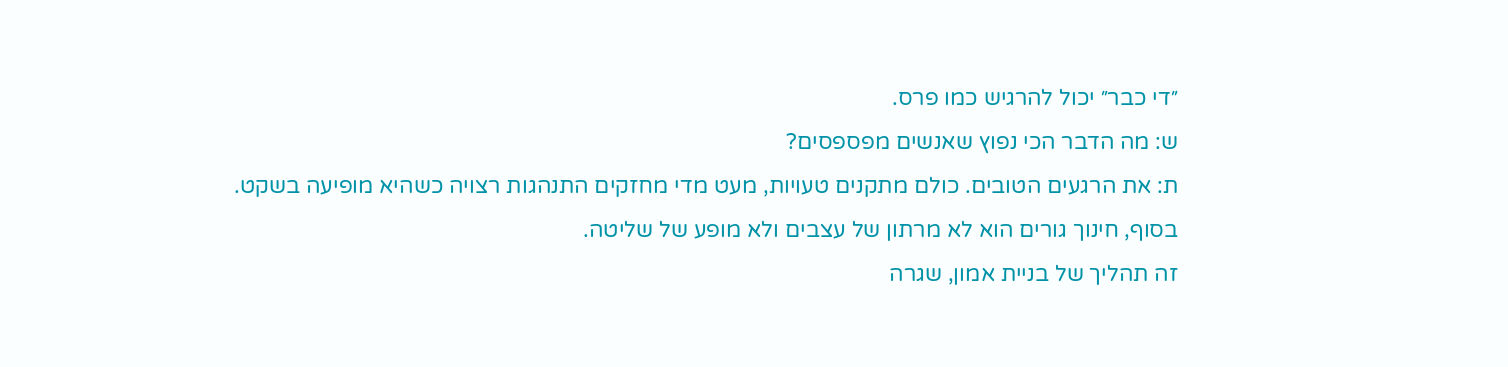״די כבר״ יכול להרגיש כמו פרס.
ש: מה הדבר הכי נפוץ שאנשים מפספסים?
ת: את הרגעים הטובים. כולם מתקנים טעויות, מעט מדי מחזקים התנהגות רצויה כשהיא מופיעה בשקט.
בסוף, חינוך גורים הוא לא מרתון של עצבים ולא מופע של שליטה.
זה תהליך של בניית אמון, שגרה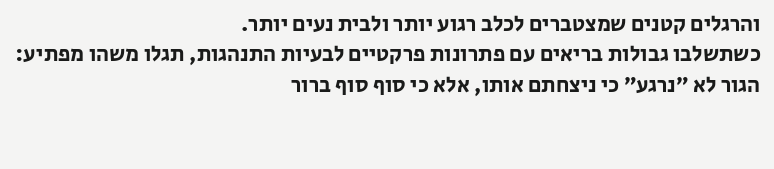והרגלים קטנים שמצטברים לכלב רגוע יותר ולבית נעים יותר.
כשתשלבו גבולות בריאים עם פתרונות פרקטיים לבעיות התנהגות, תגלו משהו מפתיע: הגור לא ״נרגע״ כי ניצחתם אותו, אלא כי סוף סוף ברור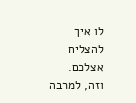לו איך להצליח אצלכם.
וזה, למרבה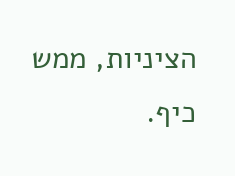הציניות, ממש כיף.